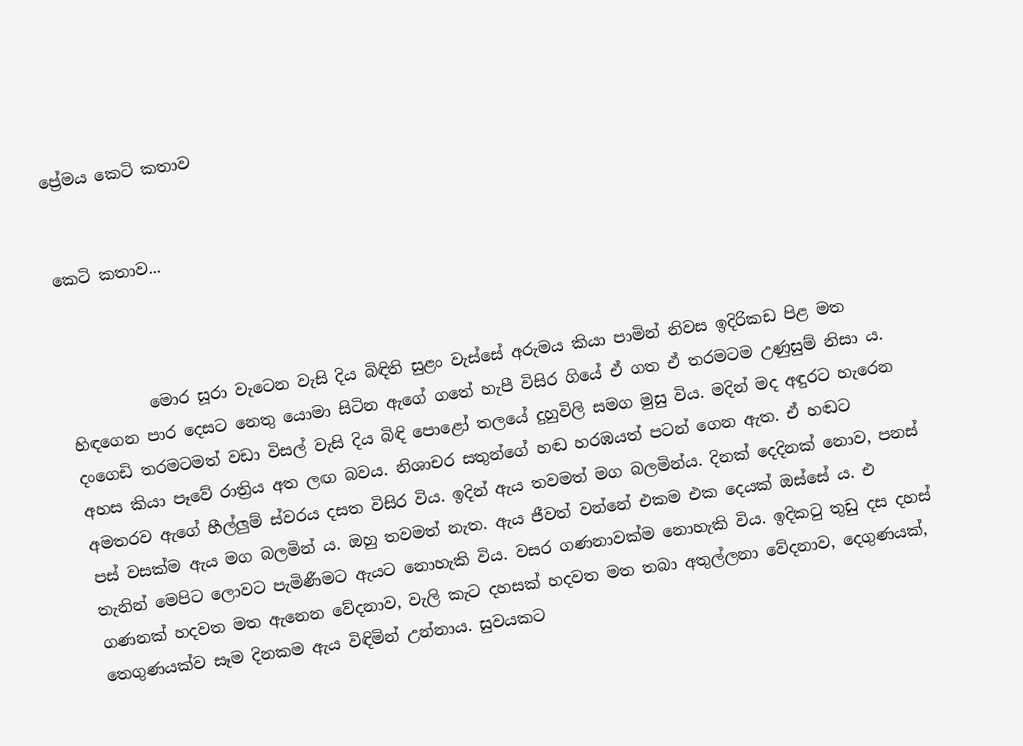ප්‍රේමය කෙටි කතාව


කෙටි කතාව...



          මොර සූරා වැටෙන වැසි දිය බිඳිති සුළං වැස්සේ අරුමය කියා පාමින් නිවස ඉදිරිකඩ පිළ මත හිඳගෙන පාර දෙසට නෙතු යොමා සිටින ඇගේ ගතේ හැපී විසිර ගියේ ඒ ගත ඒ තරමටම උණුසුම් නිසා ය. දංගෙඩි තරමටමත් වඩා විසල් වැසි දිය බිඳි පොළෝ තලයේ දුහුවිලි සමග මුසු විය. මදින් මද අඳුරට හැරෙන අහස කියා පෑවේ රාත්‍රිය අත ලඟ බවය. නිශාචර සතුන්ගේ හඬ හරඹයත් පටන් ගෙන ඇත. ඒ හඬට අමතරව ඇගේ හීල්ලුම් ස්වරය දසත විසිර විය. ඉදින් ඇය තවමත් මග බලමින්ය. දිනක් දෙදිනක් නොව, පනස් පස් වසක්ම ඇය මග බලමින් ය. ඔහු තවමත් නැත. ඇය ජීවත් වන්නේ එකම එක දෙයක් ඔස්සේ ය. එ තැනින් මෙපිට ලොවට පැමිණීමට ඇයට නොහැකි විය. වසර ගණනාවක්ම නොහැකි විය. ඉදිකටු තුඩු දස දහස් ගණනක් හදවත මත ඇනෙන වේදනාව, වැලි කැට දහසක් හදවත මත තබා අතුල්ලනා වේදනාව, දෙගුණයක්, තෙගුණයක්ව සෑම දිනකම ඇය විඳිමින් උන්නාය. සුවයකට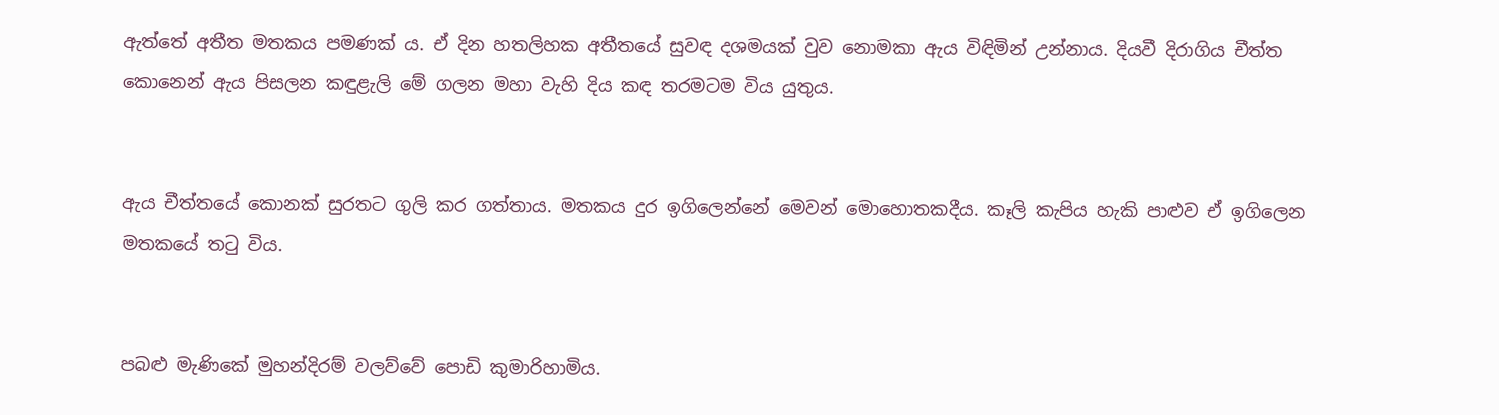ඇත්තේ අතීත මතකය පමණක් ය. ඒ දින හතලිහක අතීතයේ සුවඳ දශමයක් වුව නොමකා ඇය විඳිමින් උන්නාය. දියවී දිරාගිය චීත්ත කොනෙන් ඇය පිසලන කඳුළැලි මේ ගලන මහා වැහි දිය කඳ තරමටම විය යුතුය.


ඇය චීත්තයේ කොනක් සුරතට ගුලි කර ගත්තාය. මතකය දුර ඉගිලෙන්නේ මෙවන් මොහොතකදීය. කෑලි කැපිය හැකි පාළුව ඒ ඉගිලෙන මතකයේ තටු විය.


පබළු මැණිකේ මුහන්දිරම් වලව්වේ පොඩි කුමාරිහාමිය.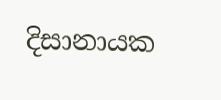දිසානායක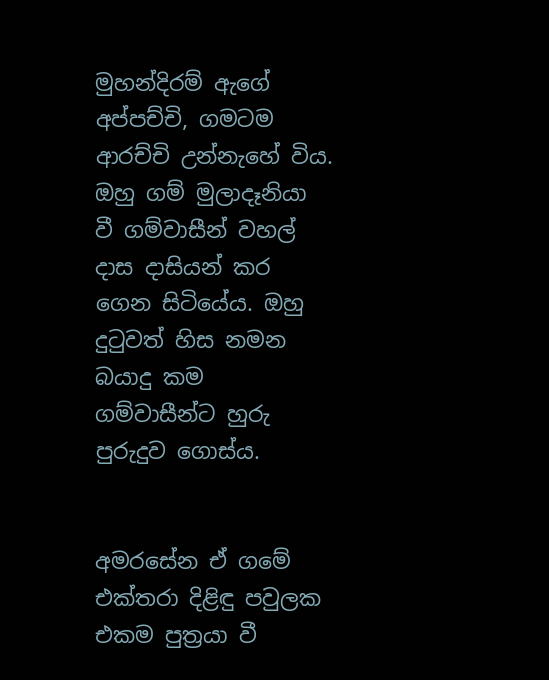මුහන්දිරම් ඇගේ අප්පච්චි, ගමටම ආරච්චි උන්නැහේ විය. ඔහු ගම් මුලාදෑනියා වී ගම්වාසීන් වහල් දාස දාසියන් කර ගෙන සිටියේය. ඔහු දුටුවත් හිස නමන බයාදු කම ගම්වාසීන්ට හුරු පුරුදුව ගොස්ය.


අමරසේන ඒ ගමේ එක්තරා දිළිඳු පවුලක එකම පුත්‍රයා වී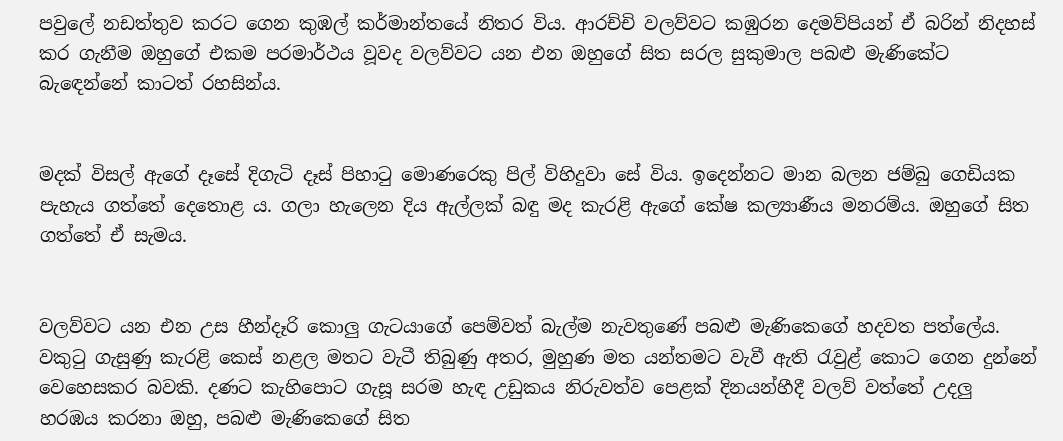පවුලේ නඩත්තුව කරට ගෙන කුඹල් කර්මාන්තයේ නිතර විය. ආරච්චි වලව්වට කඹුරන දෙමව්පියන් ඒ බරින් නිදහස් කර ගැනීම ඔහුගේ එකම පරමාර්ථය වූවද වලව්වට යන එන ඔහුගේ සිත සරල සුකුමාල පබළු මැණිකේට බැඳෙන්නේ කාටත් රහසින්ය.


මදක් විසල් ඇගේ දෑසේ දිගැටි දෑස් පිහාටු මොණරෙකු පිල් විහිදුවා සේ විය. ඉදෙන්නට මාන බලන ජම්බු ගෙඩියක පැහැය ගත්තේ දෙතොළ ය. ගලා හැලෙන දිය ඇල්ලක් බඳු මද කැරළි ඇගේ කේෂ කල්‍යාණීය මනරම්ය. ඔහුගේ සිත ගත්තේ ඒ සැමය.


වලව්වට යන එන උස හීන්දෑරි කොලු ගැටයාගේ පෙම්වත් බැල්ම නැවතුණේ පබළු මැණිකෙගේ හදවත පත්ලේය. වකුටු ගැසුණු කැරළි කෙස් නළල මතට වැටී තිබුණු අතර, මුහුණ මත යන්තමට වැවී ඇති රැවුළ් කොට ගෙන දුන්නේ වෙහෙසකර බවකි. දණට කැහිපොට ගැසූ සරම හැඳ උඩුකය නිරුවත්ව පෙළක් දිනයන්හීදී වලව් වත්තේ උදලු හරඹය කරනා ඔහු, පබළු මැණිකෙගේ සිත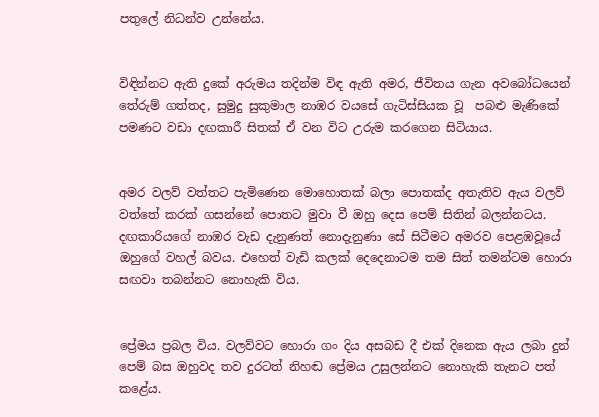පතුලේ නිධන්ව උන්නේය.


විඳින්නට ඇති දුකේ අරුමය තදින්ම විඳ ඇති අමර, ජීවිතය ගැන අවබෝධයෙන් තේරුම් ගත්තද, සුමුදු සුකුමාල නාඹර වයසේ ගැටිස්සියක වූ  පබළු මැණිකේ පමණට වඩා දඟකාරී සිතක් ඒ වන විට උරුම කරගෙන සිටියාය.


අමර වලව් වත්තට පැමිණෙන මොහොතක් බලා පොතක්ද අතැතිව ඇය වලව් වත්තේ කරක් ගසන්නේ පොතට මුවා වී ඔහු දෙස පෙම් සිතින් බලන්නටය. දඟකාරියගේ නාඹර වැඩ දැනුණත් නොදැනුණා සේ සිටීමට අමරව පෙළඹවූයේ ඔහුගේ වහල් බවය. එහෙත් වැඩි කලක් දෙදෙනාටම තම සිත් තමන්ටම හොරා සඟවා තබන්නට නොහැකි විය.


ප්‍රේමය ප්‍රබල විය. වලව්වට හොරා ගං දිය අසබඩ දී එක් දිනෙක ඇය ලබා දුන් පෙම් බස ඔහුවද තව දුරටත් නිහඬ ප්‍රේමය උසුලන්නට නොහැකි තැනට පත් කළේය.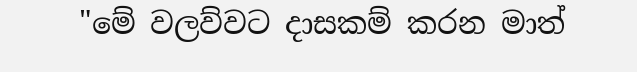"මේ වලව්වට දාසකම් කරන මාත්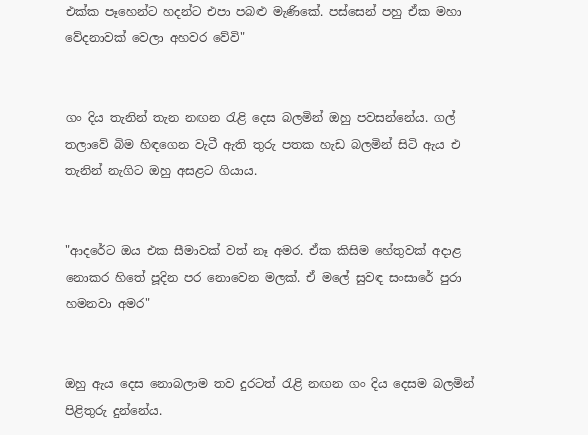එක්ක පෑහෙන්ට හදන්ට එපා පබළු මැණිකේ. පස්සෙන් පහු ඒක මහා වේදනාවක් වෙලා අහවර වේවි"


ගං දිය තැනින් තැන නඟන රැළි දෙස බලමින් ඔහු පවසන්නේය. ගල් තලාවේ බිම හිඳගෙන වැටී ඇති තුරු පතක හැඩ බලමින් සිටි ඇය එ තැනින් නැගිට ඔහු අසළට ගියාය.


"ආදරේට ඔය එක සීමාවක් වත් නෑ අමර. ඒක කිසිම හේතුවක් අදාළ නොකර හිතේ පූදින පර නොවෙන මලක්. ඒ මලේ සුවඳ සංසාරේ පුරා හමනවා අමර"


ඔහු ඇය දෙස නොබලාම තව දුරටත් රැළි නඟන ගං දිය දෙසම බලමින් පිළිතුරු දුන්නේය.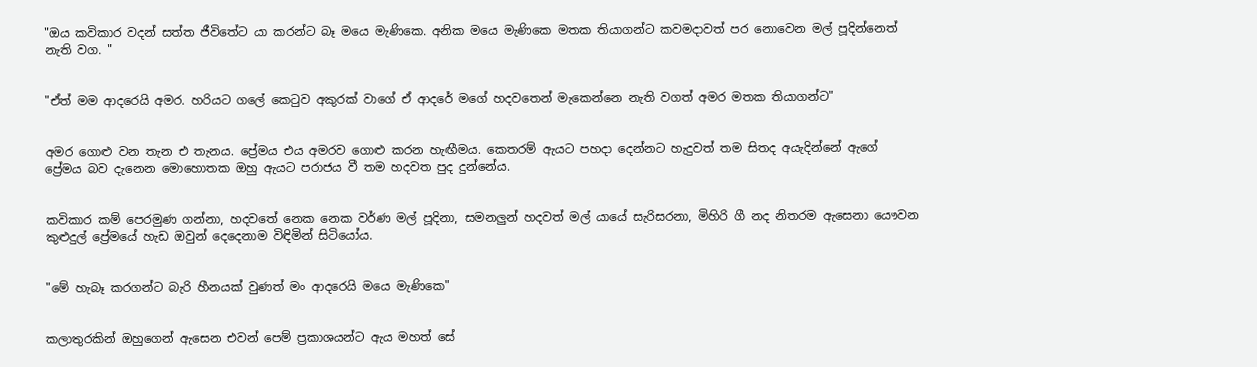"ඔය කවිකාර වදන් සත්ත ජීවිතේට යා කරන්ට බෑ මයෙ මැණිකෙ. අනික මයෙ මැණිකෙ මතක තියාගන්ට කවමදාවත් පර නොවෙන මල් පූදින්නෙත් නැති වග. "


"ඒත් මම ආදරෙයි අමර. හරියට ගලේ කෙටුව අකුරක් වාගේ ඒ ආදරේ මගේ හදවතෙන් මැකෙන්නෙ නැති වගත් අමර මතක තියාගන්ට"


අමර ගොළු වන තැන එ තැනය. ප්‍රේමය එය අමරව ගොළු කරන හැඟීමය. කෙතරම් ඇයට පහදා දෙන්නට හැදුවත් තම සිතද අයැදින්නේ ඇගේ ප්‍රේමය බව දැනෙන මොහොතක ඔහු ඇයට පරාජය වී තම හදවත පුද දුන්නේය.


කවිකාර කම් පෙරමුණ ගන්නා, හදවතේ නෙක නෙක වර්ණ මල් පූදිනා, සමනලුන් හදවත් මල් යායේ සැරිසරනා, මිහිරි ගී නද නිතරම ඇසෙනා යෞවන කුළුදුල් ප්‍රේමයේ හැඩ ඔවුන් දෙදෙනාම විඳිමින් සිටියෝය.


"මේ හැබෑ කරගන්ට බැරි හීනයක් වුණත් මං ආදරෙයි මයෙ මැණිකෙ"


කලාතුරකින් ඔහුගෙන් ඇසෙන එවන් පෙම් ප්‍රකාශයන්ට ඇය මහත් සේ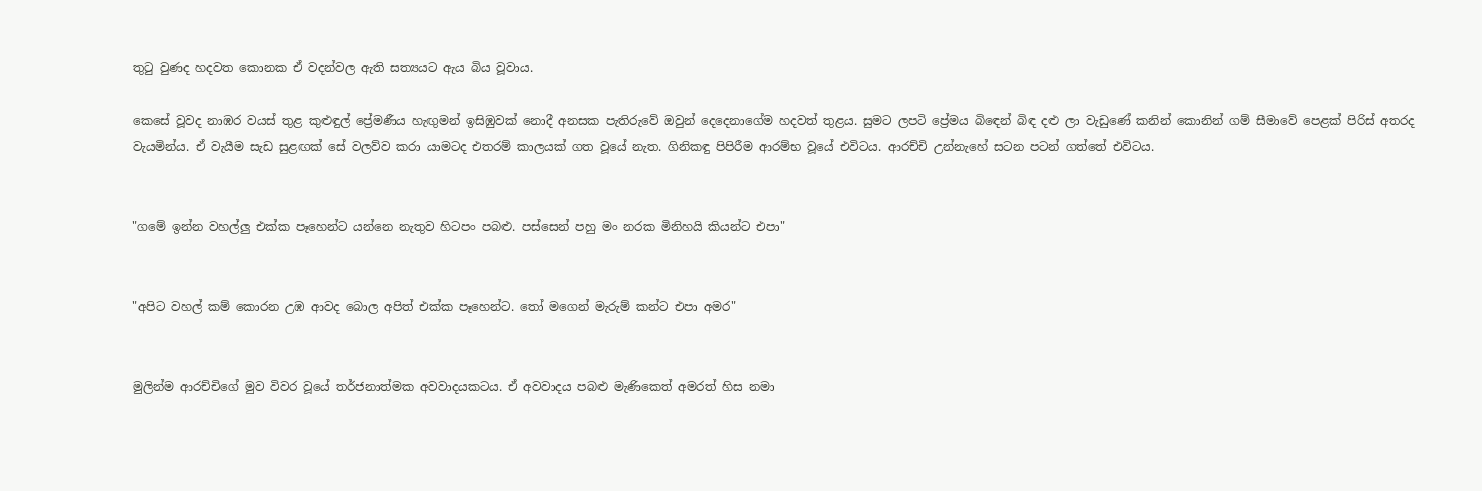තුටු වුණද හදවත කොනක ඒ වදන්වල ඇති සත්‍යයට ඇය බිය වූවාය.

කෙසේ වූවද නාඹර වයස් තුළ කුළුඳුල් ප්‍රේමණීය හැඟුමන් ඉසිඹුවක් නොදී අනසක පැතිරුවේ ඔවුන් දෙදෙනාගේම හදවත් තුළය. සුමට ලපටි ප්‍රේමය බිඳෙන් බිඳ දළු ලා වැඩුණේ කනින් කොනින් ගම් සීමාවේ පෙළක් පිරිස් අතරද වැයමින්ය. ඒ වැයීම සැඩ සුළඟක් සේ වලව්ව කරා යාමටද එතරම් කාලයක් ගත වූයේ නැත. ගිනිකඳු පිපිරීම ආරම්භ වූයේ එවිටය. ආරච්චි උන්නැහේ සටන පටන් ගත්තේ එවිටය.


"ගමේ ඉන්න වහල්ලු එක්ක පෑහෙන්ට යන්නෙ නැතුව හිටපං පබළු. පස්සෙන් පහු මං නරක මිනිහයි කියන්ට එපා"


"අපිට වහල් කම් කොරන උඹ ආවද බොල අපිත් එක්ක පෑහෙන්ට. තෝ මගෙන් මැරුම් කන්ට එපා අමර"


මුලින්ම ආරච්චිගේ මුව විවර වූයේ තර්ජනාත්මක අවවාදයකටය. ඒ අවවාදය පබළු මැණිකෙත් අමරත් හිස නමා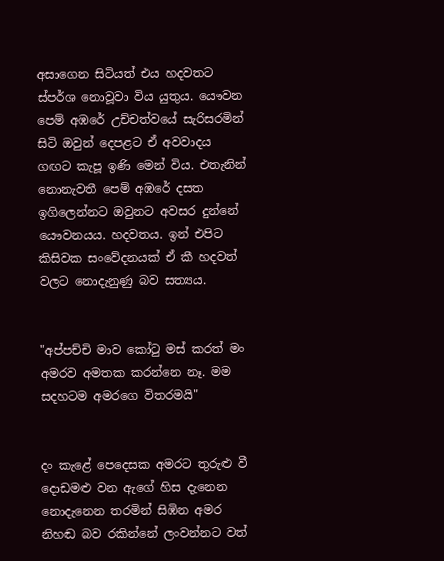අසාගෙන සිටියත් එය හදවතට ස්පර්ශ නොවූවා විය යුතුය. යෞවන පෙම් අඹරේ උච්චත්වයේ සැරිසරමින් සිටි ඔවුන් දෙපළට ඒ අවවාදය ගඟට කැපූ ඉණි මෙන් විය. එතැනින් නොනැවතී පෙම් අඹරේ දසත ඉගිලෙන්නට ඔවුනට අවසර දුන්නේ යෞවනයය. හදවතය. ඉන් එපිට කිසිවක සංවේදනයක් ඒ කී හදවත් වලට නොදැනුණු බව සත්‍යය.


"අප්පච්චි මාව කෝටු මස් කරත් මං අමරව අමතක කරන්නෙ නෑ. මම සදහටම අමරගෙ විතරමයි"


දං කැළේ පෙදෙසක අමරට තුරුළු වී දොඩමළු වන ඇගේ හිස දැනෙන නොදැනෙන තරමින් සිඹින අමර නිහඬ බව රකින්නේ ලංවන්නට වත්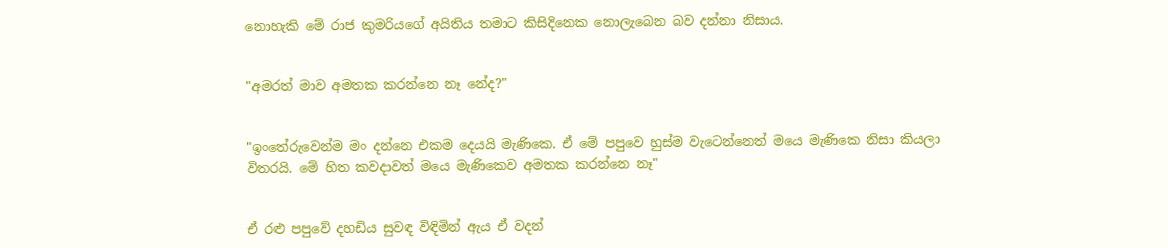නොහැකි මේ රාජ කුමරියගේ අයිතිය තමාට කිසිදිනෙක නොලැබෙන බව දන්නා නිසාය.


"අමරත් මාව අමතක කරන්නෙ නෑ නේද?"


"ඉංතේරුවෙන්ම මං දන්නෙ එකම දෙයයි මැණිකෙ. ඒ මේ පපුවෙ හුස්ම වැටෙන්නෙත් මයෙ මැණිකෙ නිසා කියලා විතරයි. මේ හිත කවදාවත් මයෙ මැණිකෙව අමතක කරන්නෙ නෑ"


ඒ රළු පපුවේ දහඩිය සුවඳ විඳිමින් ඇය ඒ වදන්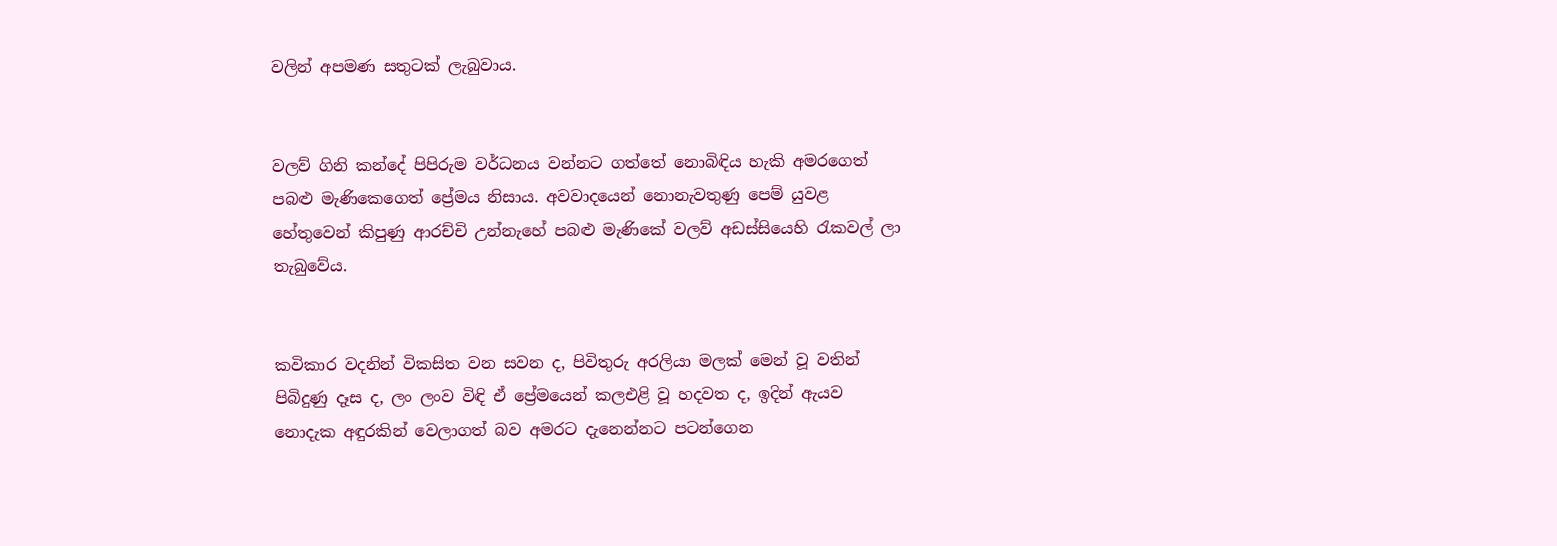වලින් අපමණ සතුටක් ලැබුවාය.


වලව් ගිනි කන්දේ පිපිරුම වර්ධනය වන්නට ගත්තේ නොබිඳිය හැකි අමරගෙත් පබළු මැණිකෙගෙත් ප්‍රේමය නිසාය. අවවාදයෙන් නොනැවතුණු පෙම් යුවළ හේතුවෙන් කිපුණු ආරච්චි උන්නැහේ පබළු මැණිකේ වලව් අඩස්සියෙහි රැකවල් ලා තැබුවේය.


කවිකාර වදනින් විකසිත වන සවන ද, පිවිතුරු අරලියා මලක් මෙන් වූ වතින් පිබිදුණු දෑස ද, ලං ලංව විඳි ඒ ප්‍රේමයෙන් කලඑළි වූ හදවත ද, ඉදින් ඇයව නොදැක අඳුරකින් වෙලාගත් බව අමරට දැනෙන්නට පටන්ගෙන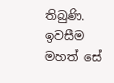තිබුණි. ඉවසීම මහත් සේ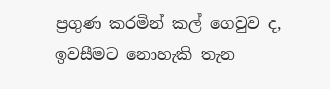ප්‍රගුණ කරමින් කල් ගෙවුව ද, ඉවසීමට නොහැකි තැන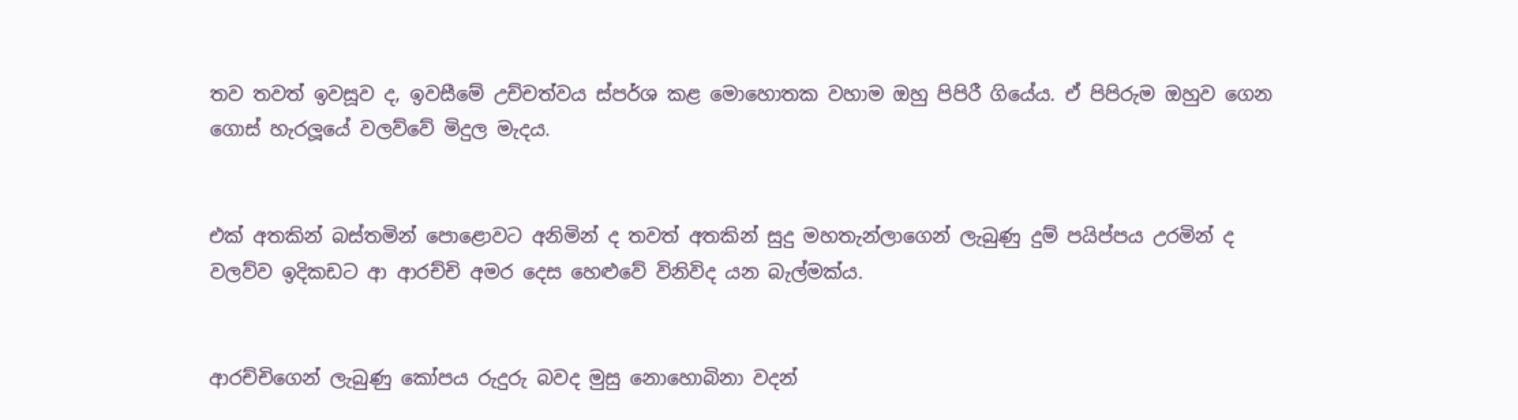තව තවත් ඉවසූව ද, ඉවසීමේ උච්චත්වය ස්පර්ශ කළ මොහොතක වහාම ඔහු පිපිරී ගියේය. ඒ පිපිරුම ඔහුව ගෙන ගොස් හැරලූයේ වලව්වේ මිදුල මැදය.


එක් අතකින් බස්තමින් පොළොවට අනිමින් ද තවත් අතකින් සුදු මහතැන්ලාගෙන් ලැබුණු දුම් පයිප්පය උරමින් ද වලව්ව ඉදිකඩට ආ ආරච්චි අමර දෙස හෙළුවේ විනිවිද යන බැල්මක්ය.


ආරච්චිගෙන් ලැබුණු කෝපය රුදුරු බවද මුසු නොහොබිනා වදන්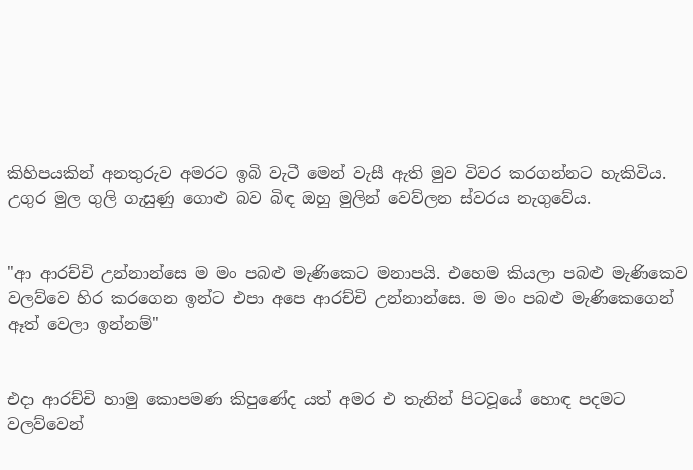කිහිපයකින් අනතුරුව අමරට ඉබි වැටී මෙන් වැසී ඇති මුව විවර කරගන්නට හැකිවිය. උගුර මුල ගුලි ගැසුණු ගොළු බව බිඳ ඔහු මුලින් වෙව්ලන ස්වරය නැගුවේය.


"ආ ආරච්චි උන්නාන්සෙ ම මං පබළු මැණිකෙට මනාපයි. එහෙම කියලා පබළු මැණිකෙව වලව්වෙ හිර කරගෙන ඉන්ට එපා අපෙ ආරච්චි උන්නාන්සෙ. ම මං පබළු මැණිකෙගෙන් ඈත් වෙලා ඉන්නම්"


එදා ආරච්චි හාමු කොපමණ කිපුණේද යත් අමර එ තැනින් පිටවූයේ හොඳ පදමට වලව්වෙන්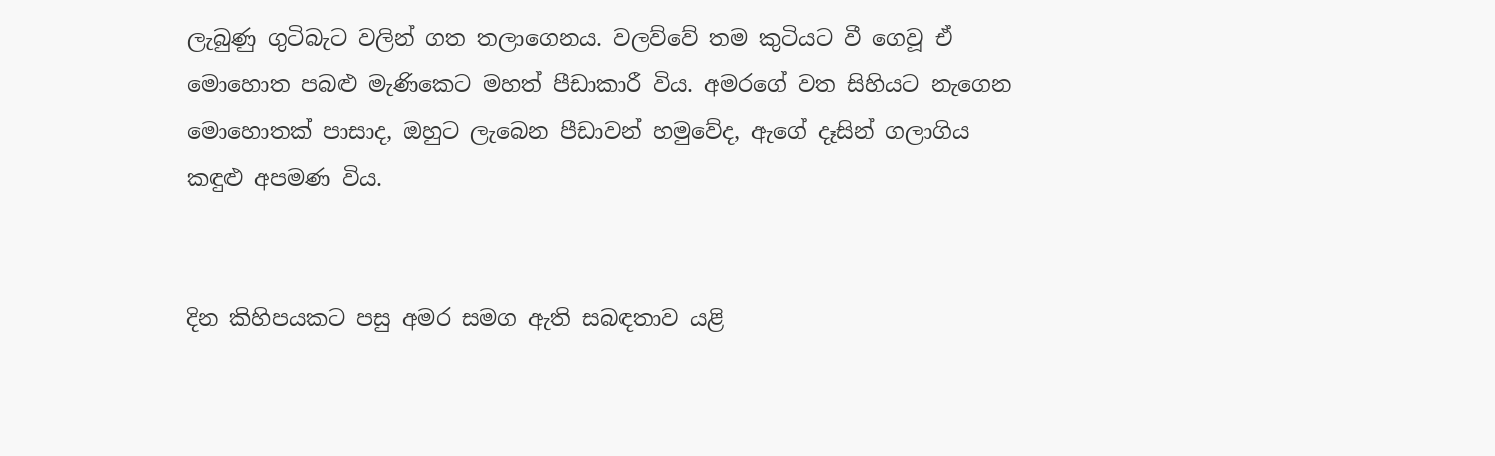ලැබුණු ගුටිබැට වලින් ගත තලාගෙනය. වලව්වේ තම කුටියට වී ගෙවූ ඒ මොහොත පබළු මැණිකෙට මහත් පීඩාකාරී විය. අමරගේ වත සිහියට නැගෙන මොහොතක් පාසාද, ඔහුට ලැබෙන පීඩාවන් හමුවේද, ඇගේ දෑසින් ගලාගිය කඳුළු අපමණ විය.


දින කිහිපයකට පසු අමර සමග ඇති සබඳතාව යළි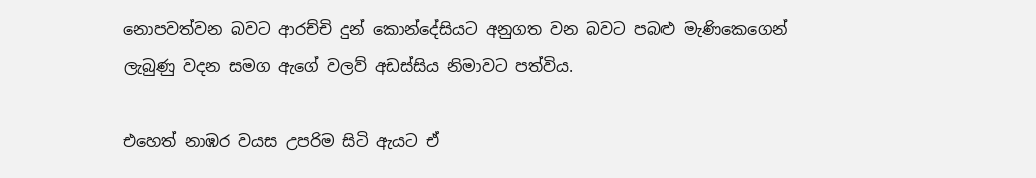නොපවත්වන බවට ආරච්චි දුන් කොන්දේසියට අනුගත වන බවට පබළු මැණිකෙගෙන් ලැබුණු වදන සමග ඇගේ වලව් අඩස්සිය නිමාවට පත්විය.

එහෙත් නාඹර වයස උපරිම සිටි ඇයට ඒ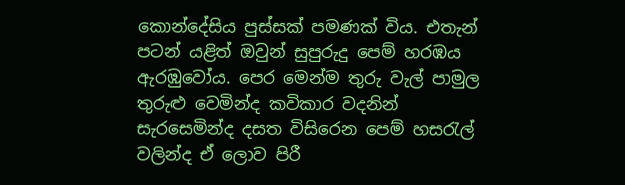කොන්දේසිය පුස්සක් පමණක් විය. එතැන් පටන් යළිත් ඔවුන් සුපුරුදු පෙම් හරඹය ඇරඹුවෝය. පෙර මෙන්ම තුරු වැල් පාමුල තුරුළු වෙමින්ද කවිකාර වදනින් සැරසෙමින්ද දසත විසිරෙන පෙම් හසරැල් වලින්ද ඒ ලොව පිරී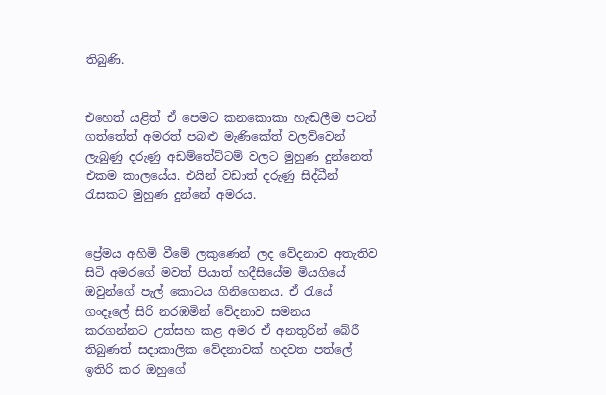තිබුණි.


එහෙත් යළිත් ඒ පෙමට කනකොකා හැඬලීම පටන් ගත්තේත් අමරත් පබළු මැණිකේත් වලව්වෙන් ලැබුණු දරුණු අඩම්තේට්ටම් වලට මුහුණ දුන්නෙත් එකම කාලයේය. එයින් වඩාත් දරුණු සිද්ධීන් රැසකට මුහුණ දුන්නේ අමරය.


ප්‍රේමය අහිමි වීමේ ලකුණෙන් ලද වේදනාව අතැතිව සිටි අමරගේ මවත් පියාත් හදීසියේම මියගියේ ඔවුන්ගේ පැල් කොටය ගිනිගෙනය. ඒ රැයේ ගංදෑලේ සිරි නරඹමින් වේදනාව සමනය කරගන්නට උත්සහ කළ අමර ඒ අනතුරින් බේරී තිබුණත් සදාකාලික වේදනාවක් හදවත පත්ලේ ඉතිරි කර ඔහුගේ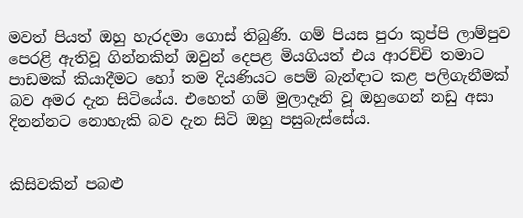මවත් පියත් ඔහු හැරදමා ගොස් තිබුණි. ගම් පියස පුරා කුප්පි ලාම්පුව පෙරළි ඇතිවූ ගින්නකින් ඔවුන් දෙපළ මියගියත් එය ආරච්චි තමාට පාඩමක් කියාදීමට හෝ තම දියණියට පෙම් බැන්ඳාට කළ පලිගැනීමක් බව අමර දැන සිටියේය. එහෙත් ගම් මුලාදෑනි වූ ඔහුගෙන් නඩු අසා දිනන්නට නොහැකි බව දැන සිටි ඔහු පසුබැස්සේය.


කිසිවකින් පබළු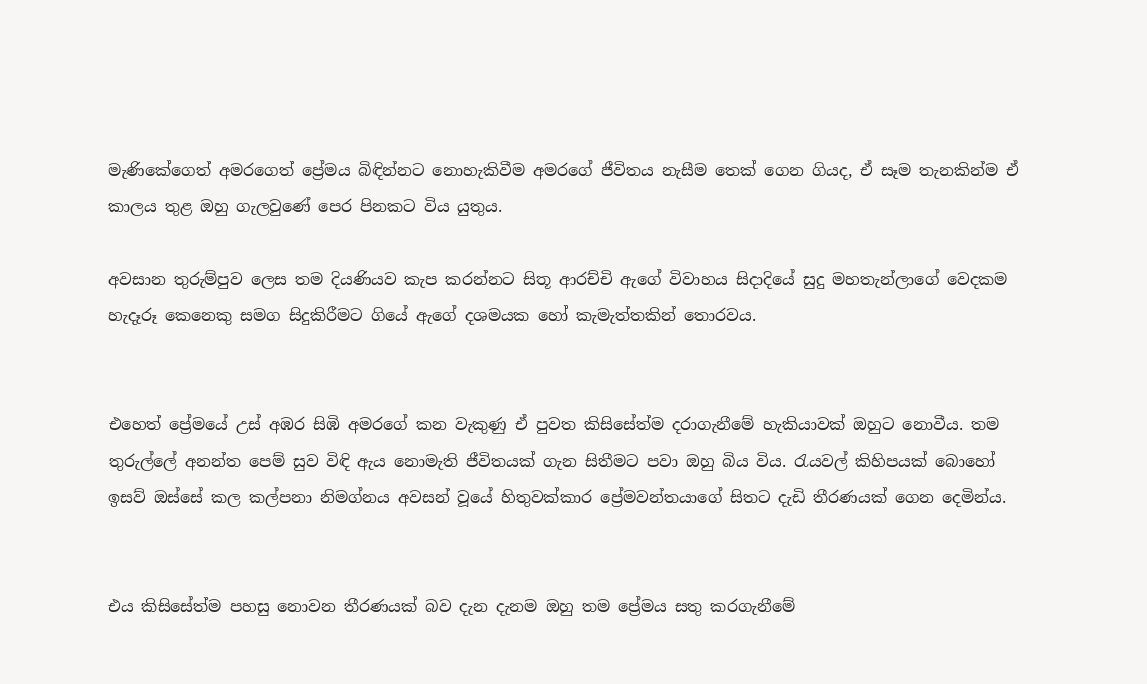මැණිකේගෙත් අමරගෙත් ප්‍රේමය බිඳින්නට නොහැකිවීම අමරගේ ජීවිතය නැසීම තෙක් ගෙන ගියද, ඒ සෑම තැනකින්ම ඒ කාලය තුළ ඔහු ගැලවුණේ පෙර පිනකට විය යුතුය.

අවසාන තුරුම්පුව ලෙස තම දියණියව කැප කරන්නට සිතූ ආරච්චි ඇගේ විවාහය සිදාදියේ සුදු මහතැන්ලාගේ වෙදකම හැදෑරූ කෙනෙකු සමග සිදුකිරීමට ගියේ ඇගේ දශමයක හෝ කැමැත්තකින් තොරවය.


එහෙත් ප්‍රේමයේ උස් අඹර සිඹි අමරගේ කන වැකුණු ඒ පුවත කිසිසේත්ම දරාගැනීමේ හැකියාවක් ඔහුට නොවීය. තම තුරුල්ලේ අනන්ත පෙම් සුව විඳි ඇය නොමැති ජීවිතයක් ගැන සිතීමට පවා ඔහු බිය විය. රැයවල් කිහිපයක් බොහෝ ඉසව් ඔස්සේ කල කල්පනා නිමග්නය අවසන් වූයේ හිතුවක්කාර ප්‍රේමවන්තයාගේ සිතට දැඩි තීරණයක් ගෙන දෙමින්ය.


එය කිසිසේත්ම පහසු නොවන තීරණයක් බව දැන දැනම ඔහු තම ප්‍රේමය සතු කරගැනීමේ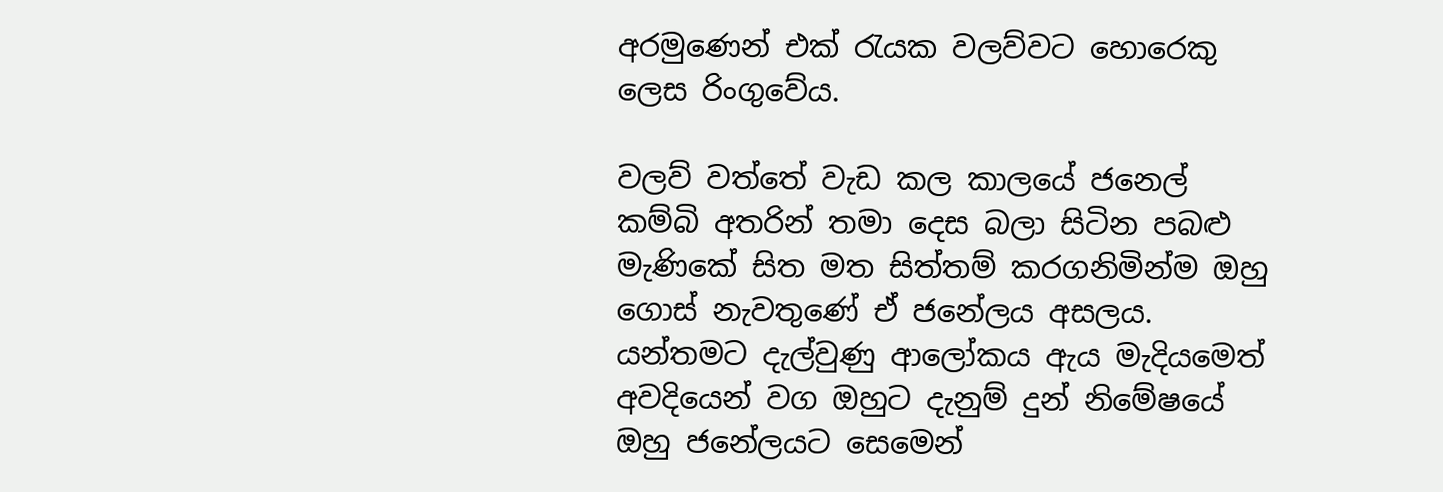අරමුණෙන් එක් රැයක වලව්වට හොරෙකු ලෙස රිංගුවේය.

වලව් වත්තේ වැඩ කල කාලයේ ජනෙල් කම්බි අතරින් තමා දෙස බලා සිටින පබළු මැණිකේ සිත මත සිත්තම් කරගනිමින්ම ඔහු ගොස් නැවතුණේ ඒ ජනේලය අසලය. යන්තමට දැල්වුණු ආලෝකය ඇය මැදියමෙත් අවදියෙන් වග ඔහුට දැනුම් දුන් නිමේෂයේ ඔහු ජනේලයට සෙමෙන්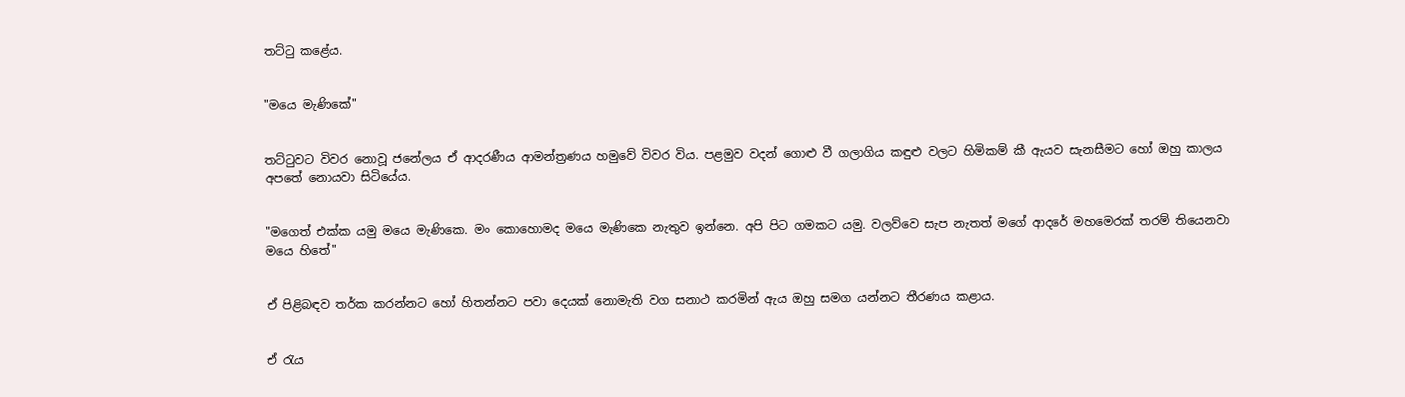තට්ටු කළේය.


"මයෙ මැණිකේ"


තට්ටුවට විවර නොවූ ජනේලය ඒ ආදරණීය ආමන්ත්‍රණය හමුවේ විවර විය. පළමුව වදන් ගොළු වී ගලාගිය කඳුළු වලට හිමිකම් කී ඇයව සැනසීමට හෝ ඔහු කාලය අපතේ නොයවා සිටියේය.


"මගෙත් එක්ක යමු මයෙ මැණිකෙ. මං කොහොමද මයෙ මැණිකෙ නැතුව ඉන්නෙ. අපි පිට ගමකට යමු. වලව්වෙ සැප නැතත් මගේ ආදරේ මහමෙරක් තරම් තියෙනවා මයෙ හිතේ"


ඒ පිළිබඳව තර්ක කරන්නට හෝ හිතන්නට පවා දෙයක් නොමැති වග සනාථ කරමින් ඇය ඔහු සමග යන්නට තීරණය කළාය.


ඒ රැය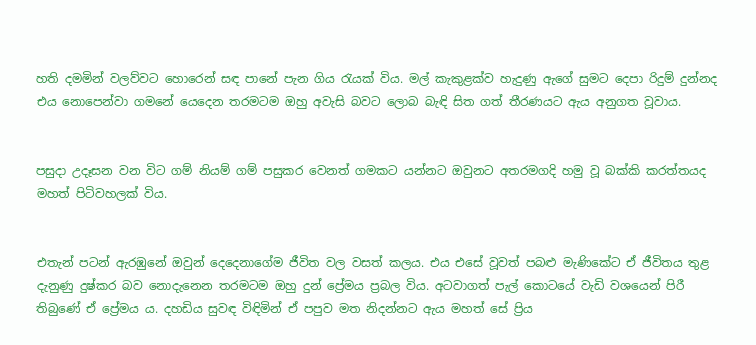හති දමමින් වලව්වට හොරෙන් සඳ පානේ පැන ගිය රැයක් විය. මල් කැකුළක්ව හැදුණු ඇගේ සුමට දෙපා රිදුම් දුන්නද එය නොපෙන්වා ගමනේ යෙදෙන තරමටම ඔහු අවැසි බවට ලොබ බැඳි සිත ගත් තීරණයට ඇය අනුගත වූවාය.


පසුදා උදෑසන වන විට ගම් නියම් ගම් පසුකර වෙනත් ගමකට යන්නට ඔවුනට අතරමගදි හමු වූ බක්කි කරත්තයද මහත් පිටිවහලක් විය.


එතැන් පටන් ඇරඹුනේ ඔවුන් දෙදෙනාගේම ජීවිත වල වසත් කලය. එය එසේ වූවත් පබළු මැණිකේට ඒ ජීවිතය තුළ දැනුණු දුෂ්කර බව නොදැනෙන තරමටම ඔහු දුන් ප්‍රේමය ප්‍රබල විය. අටවාගත් පැල් කොටයේ වැඩි වශයෙන් පිරී තිබුණේ ඒ ප්‍රේමය ය. දහඩිය සුවඳ විඳිමින් ඒ පපුව මත නිදන්නට ඇය මහත් සේ ප්‍රිය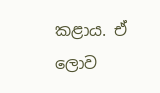කළාය. ඒ ලොව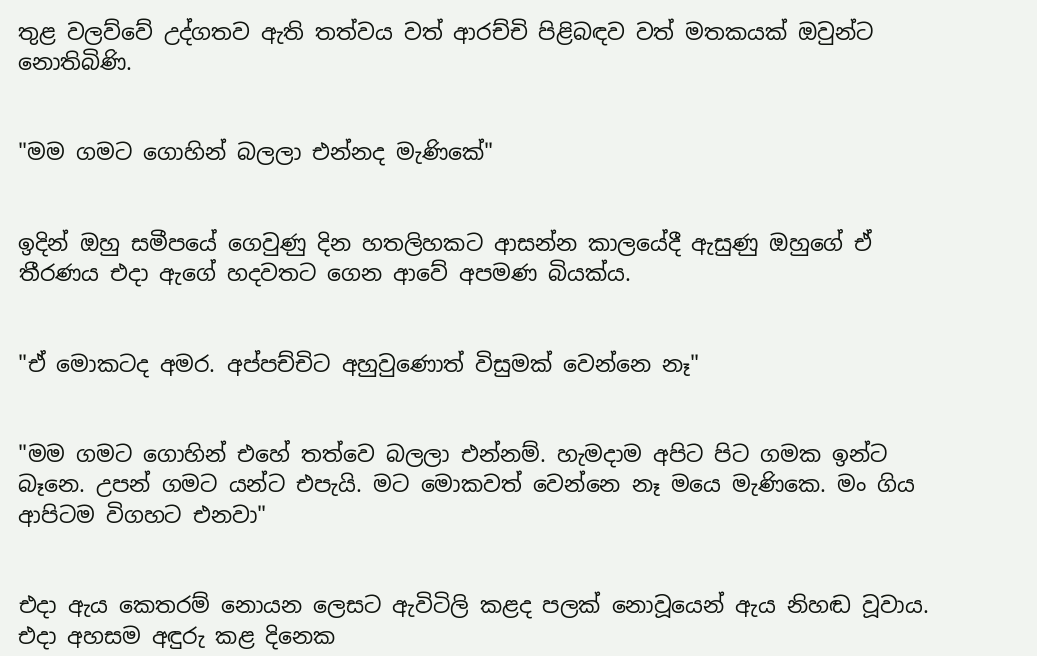තුළ වලව්වේ උද්ගතව ඇති තත්වය වත් ආරච්චි පිළිබඳව වත් මතකයක් ඔවුන්ට නොතිබිණි.


"මම ගමට ගොහින් බලලා එන්නද මැණිකේ"


ඉදින් ඔහු සමීපයේ ගෙවුණු දින හතලිහකට ආසන්න කාලයේදී ඇසුණු ඔහුගේ ඒ තීරණය එදා ඇගේ හදවතට ගෙන ආවේ අපමණ බියක්ය.


"ඒ මොකටද අමර. අප්පච්චිට අහුවුණොත් විසුමක් වෙන්නෙ නෑ"


"මම ගමට ගොහින් එහේ තත්වෙ බලලා එන්නම්. හැමදාම අපිට පිට ගමක ඉන්ට බෑනෙ. උපන් ගමට යන්ට එපැයි. මට මොකවත් වෙන්නෙ නෑ මයෙ මැණිකෙ. මං ගිය ආපිටම විගහට එනවා"


එදා ඇය කෙතරම් නොයන ලෙසට ඇවිටිලි කළද පලක් නොවූයෙන් ඇය නිහඬ වූවාය. එදා අහසම අඳුරු කළ දිනෙක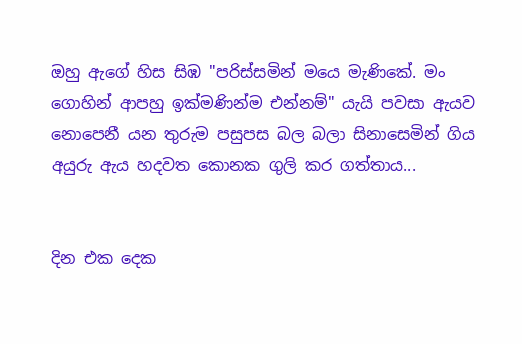ඔහු ඇගේ හිස සිඹ "පරිස්සමින් මයෙ මැණිකේ. මං ගොහින් ආපහු ඉක්මණින්ම එන්නම්" යැයි පවසා ඇයව නොපෙනී යන තුරුම පසුපස බල බලා සිනාසෙමින් ගිය අයුරු ඇය හදවත කොනක ගුලි කර ගත්තාය...


දින එක දෙක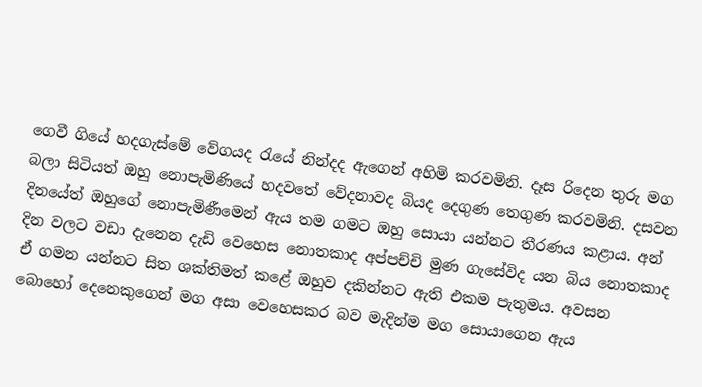ගෙවී ගියේ හදගැස්මේ වේගයද රැයේ නින්දද ඇගෙන් අහිමි කරවමිනි. දෑස රිදෙන තුරු මග බලා සිටියත් ඔහු නොපැමිණියේ හදවතේ වේදනාවද බියද දෙගුණ තෙගුණ කරවමිනි. දසවන දිනයේත් ඔහුගේ නොපැමිණීමෙන් ඇය තම ගමට ඔහු සොයා යන්නට තීරණය කළාය. අන් දින වලට වඩා දැනෙන දැඩි වෙහෙස නොතකාද අප්පච්චි මුණ ගැසේවිද යන බිය නොතකාද ඒ ගමන යන්නට සිත ශක්තිමත් කළේ ඔහුව දකින්නට ඇති එකම පැතුමය. අවසන බොහෝ දෙනෙකුගෙන් මග අසා වෙහෙසකර බව මැදින්ම මග සොයාගෙන ඇය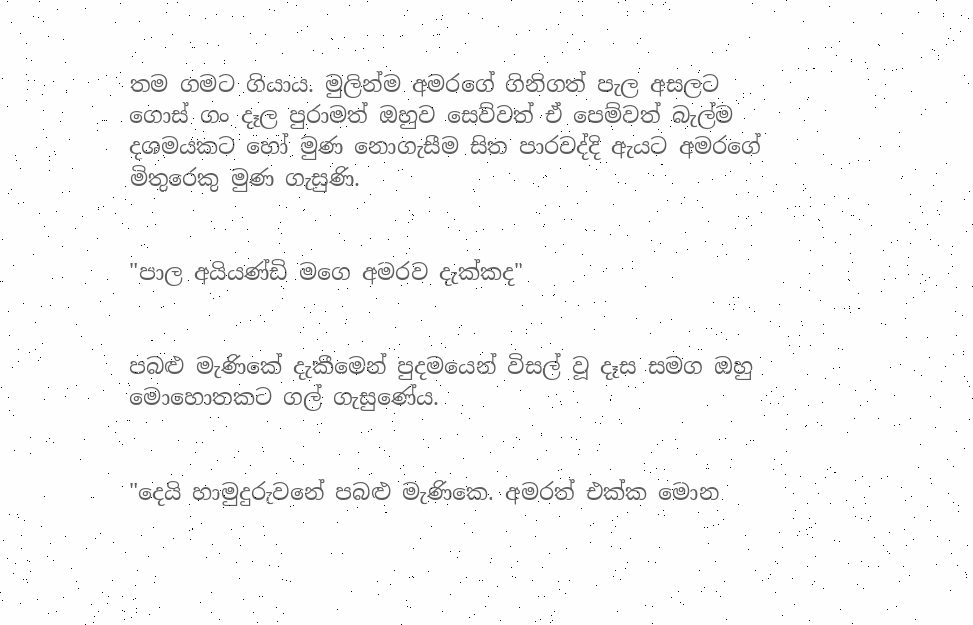තම ගමට ගියාය. මුලින්ම අමරගේ ගිනිගත් පැල අසලට ගොස් ගං දෑල පුරාමත් ඔහුව සෙව්වත් ඒ පෙම්වත් බැල්ම දශමයකට හෝ මුණ නොගැසීම සිත පාරවද්දි ඇයට අමරගේ මිතුරෙකු මුණ ගැසුණි.


"පාල අයියණ්ඩි මගෙ අමරව දැක්කද"


පබළු මැණිකේ දැකීමෙන් පුදමයෙන් විසල් වූ දෑස සමග ඔහු මොහොතකට ගල් ගැසුණේය.


"දෙයි හාමුදුරුවනේ පබළු මැණිකෙ. අමරත් එක්ක මොන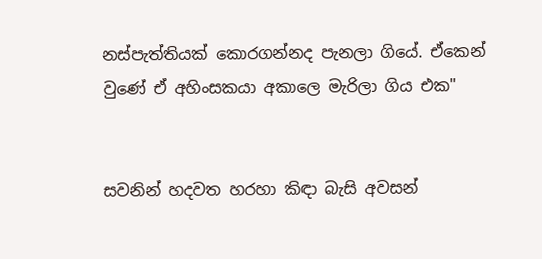නස්පැත්තියක් කොරගන්නද පැනලා ගියේ. ඒකෙන් වුණේ ඒ අහිංසකයා අකාලෙ මැරිලා ගිය එක"


සවනින් හදවත හරහා කිඳා බැසි අවසන්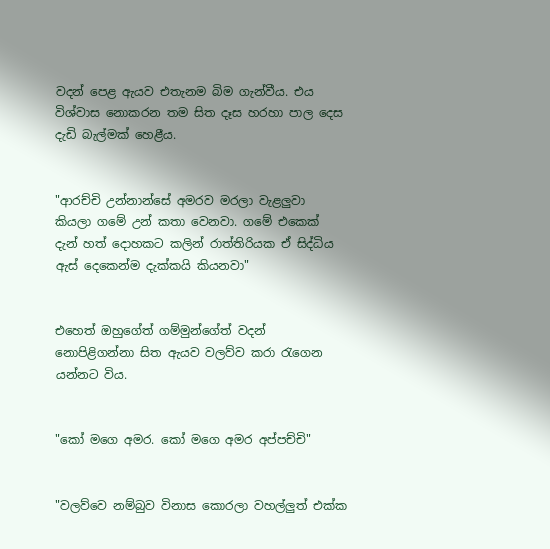වදන් පෙළ ඇයව එතැනම බිම ගැන්වීය. එය විශ්වාස නොකරන තම සිත දෑස හරහා පාල දෙස දැඩි බැල්මක් හෙළීය.


"ආරච්චි උන්නාන්සේ අමරව මරලා වැළලුවා කියලා ගමේ උන් කතා වෙනවා. ගමේ එකෙක් දැන් හත් දොහකට කලින් රාත්තිරියක ඒ සිද්ධිය ඇස් දෙකෙන්ම දැක්කයි කියනවා"


එහෙත් ඔහුගේත් ගම්මුන්ගේත් වදන් නොපිළිගන්නා සිත ඇයව වලව්ව කරා රැගෙන යන්නට විය.


"කෝ මගෙ අමර. කෝ මගෙ අමර අප්පච්චි"


"වලව්වෙ නම්බුව විනාස කොරලා වහල්ලුත් එක්ක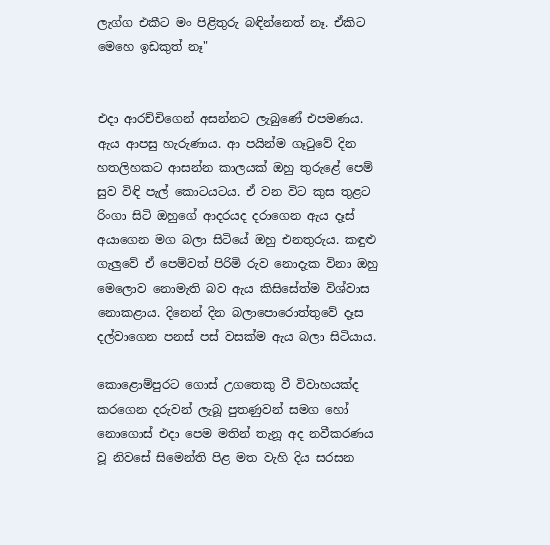ලැග්ග එකීට මං පිළිතුරු බඳින්නෙත් නෑ. ඒකිට මෙහෙ ඉඩකුත් නෑ"


එදා ආරච්චිගෙන් අසන්නට ලැබුණේ එපමණය. ඇය ආපසු හැරුණාය. ආ පයින්ම ගෑටුවේ දින හතලිහකට ආසන්න කාලයක් ඔහු තුරුළේ පෙම් සුව විඳි පැල් කොටයටය. ඒ වන විට කුස තුළට රිංගා සිටි ඔහුගේ ආදරයද දරාගෙන ඇය දෑස් අයාගෙන මග බලා සිටියේ ඔහු එනතුරුය. කඳුළු ගැලුවේ ඒ පෙම්වත් පිරිමි රුව නොදැක විනා ඔහු මෙලොව නොමැති බව ඇය කිසිසේත්ම විශ්වාස නොකළාය. දිනෙන් දින බලාපොරොත්තුවේ දෑස දල්වාගෙන පනස් පස් වසක්ම ඇය බලා සිටියාය.

කොළොම්පුරට ගොස් උගතෙකු වී විවාහයක්ද කරගෙන දරුවන් ලැබූ පුතණුවන් සමග හෝ නොගොස් එදා පෙම මතින් තැනූ අද නවීකරණය වූ නිවසේ සිමෙන්ති පිළ මත වැහි දිය සරසන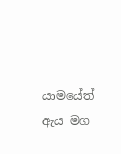යාමයේත් ඇය මග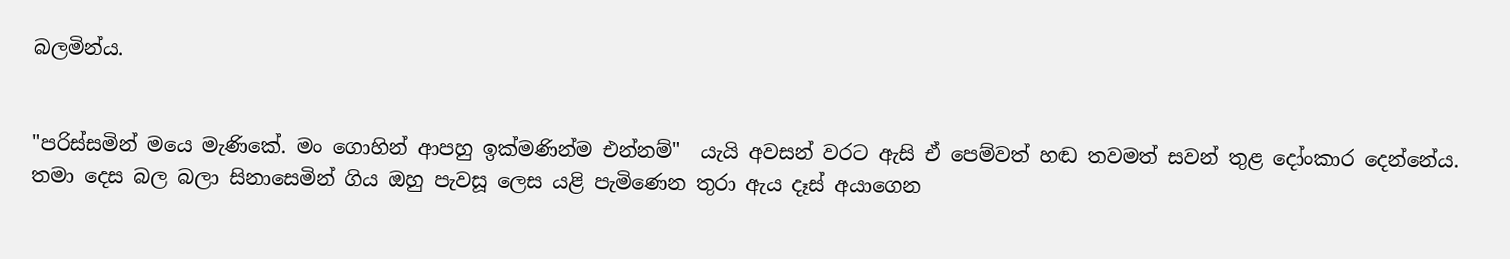බලමින්ය.


"පරිස්සමින් මයෙ මැණිකේ. මං ගොහින් ආපහු ඉක්මණින්ම එන්නම්"  යැයි අවසන් වරට ඇසි ඒ පෙම්වත් හඬ තවමත් සවන් තුළ දෝංකාර දෙන්නේය. තමා දෙස බල බලා සිනාසෙමින් ගිය ඔහු පැවසූ ලෙස යළි පැමිණෙන තුරා ඇය දෑස් අයාගෙන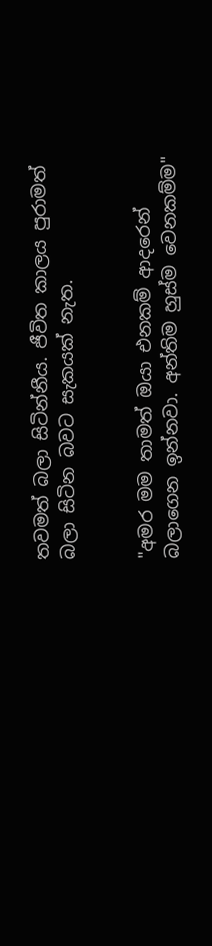තවමත් බලා සිටින්නීය. ජීවිත කාලය පුරාමත් බලා සිටින බවට සැකයක් නැත.


"අමර මම තාමත් ඔයා එනකම් ආදරෙන් බලාගෙන ඉන්නවා. අන්තිම හුස්ම වෙනකම්ම"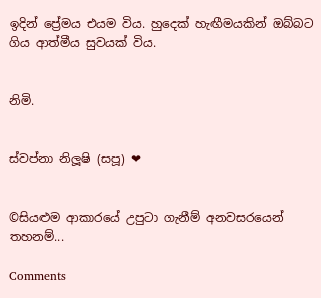ඉදින් ප්‍රේමය එයම විය. හුදෙක් හැඟීමයකින් ඔබ්බට ගිය ආත්මීය සුවයක් විය.


නිමි.


ස්වප්නා නිලූෂි (සපූ) ❤


©සියළුම ආකාරයේ උපුටා ගැනීම් අනවසරයෙන් තහනම්...

Comments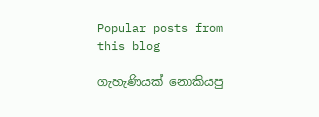Popular posts from this blog

ගැහැණියක් නොකියපු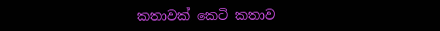කතාවක් කෙටි කතාව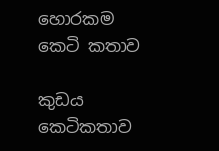හොරකම කෙටි කතාව

කුඩය කෙටිකතාව